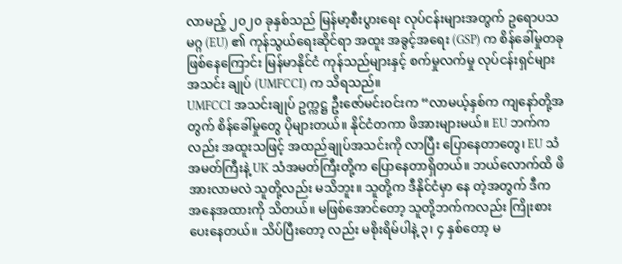လာမည့် ၂၀၂၀ ခုနှစ်သည် မြန်မာ့စီးပွားရေး လုပ်ငန်းများအတွက် ဥရောပသမဂ္ဂ (EU) ၏ ကုန်သွယ်ရေးဆိုင်ရာ အထူး အခွင့်အရေး (GSP) က စိန်ခေါ်မှုတခု ဖြစ်နေကြောင်း မြန်မာနိုင်ငံ ကုန်သည်များနှင့် စက်မှုလက်မှု လုပ်ငန်းရှင်များ အသင်း ချုပ် (UMFCCI) က သိရသည်။
UMFCCI အသင်းချုပ် ဥက္ကဋ္ဌ ဦးဇော်မင်းဝင်းက “လာမယ့်နှစ်က ကျနော်တို့အတွက် စိန်ခေါ်မှုတွေ ပိုများတယ်။ နိုင်ငံတကာ ဖိအားများမယ်။ EU ဘက်ကလည်း အထူးသဖြင့် အထည်ချုပ်အသင်းကို လာပြီး ပြောနေတာတွေ၊ EU သံအမတ်ကြီးနဲ့ UK သံအမတ်ကြီးတို့က ပြောနေတာရှိတယ်။ ဘယ်လောက်ထိ ဖိအားလာမလဲ သူတို့လည်း မသိဘူး။ သူတို့က ဒီနိုင်ငံမှာ နေ တဲ့အတွက် ဒီက အနေအထားကို သိတယ်။ မဖြစ်အောင်တော့ သူတို့ဘက်ကလည်း ကြိုးစားပေးနေတယ်။ သိပ်ပြီးတော့ လည်း မစိုးရိမ်ပါနဲ့ ၃၊ ၄ နှစ်တော့ မ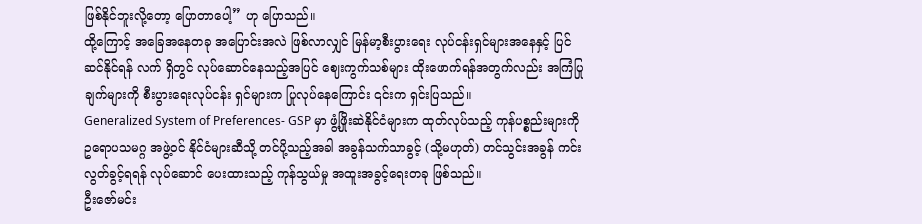ဖြစ်နိုင်ဘူးလို့တော့ ပြောတာပေါ့” ဟု ပြောသည်။
ထို့ကြောင့် အခြေအနေတခု အပြောင်းအလဲ ဖြစ်လာလျှင် မြန်မာ့စီးပွားရေး လုပ်ငန်းရှင်များအနေနှင့် ပြင်ဆင်နိုင်ရန် လက် ရှိတွင် လုပ်ဆောင်နေသည့်အပြင် ဈေးကွက်သစ်များ ထိုးဖောက်ရန်အတွက်လည်း အကြံပြုချက်များကို စီးပွားရေးလုပ်ငန်း ရှင်များက ပြုလုပ်နေကြောင်း ၎င်းက ရှင်းပြသည်။
Generalized System of Preferences- GSP မှာ ဖွံ့ဖြိုးဆဲနိုင်ငံများက ထုတ်လုပ်သည့် ကုန်ပစ္စည်းများကို ဥရောပသမဂ္ဂ အဖွဲ့ဝင် နိုင်ငံများဆီသို့ တင်ပို့သည့်အခါ အခွန်သက်သာခွင့် (သို့မဟုတ်) တင်သွင်းအခွန် ကင်းလွတ်ခွင့်ရရန် လုပ်ဆောင် ပေးထားသည့် ကုန်သွယ်မှု အထူးအခွင့်ရေးတခု ဖြစ်သည်။
ဦးဇော်မင်း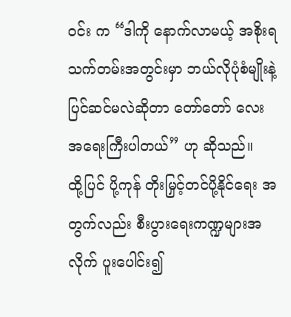ဝင်း က “ဒါကို နောက်လာမယ့် အစိုးရ သက်တမ်းအတွင်းမှာ ဘယ်လိုပုံစံမျိုးနဲ့ ပြင်ဆင်မလဲဆိုတာ တော်တော် လေး အရေးကြီးပါတယ်” ဟု ဆိုသည်။
ထို့ပြင် ပို့ကုန် တိုးမြှင့်တင်ပို့နိုင်ရေး အတွက်လည်း စီးပွားရေးကဏ္ဍများအလိုက် ပူးပေါင်း၍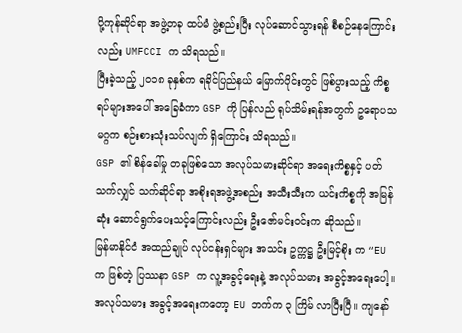ပို့ကုန်ဆိုင်ရာ အဖွဲ့တခု ထပ်မံ ဖွဲ့စည်းပြီး လုပ်ဆောင်သွားရန် စီစဉ်နေကြောင်းလည်း UMFCCI က သိရသည်။
ပြီးခဲ့သည့် ၂၀၁၈ ခုနှစ်က ရခိုင်ပြည်နယ် မြောက်ပိုင်းတွင် ဖြစ်ပွားသည့် ကိစ္စရပ်များအပေါ် အခြေခံကာ GSP ကို ပြန်လည် ရုပ်သိမ်းရန်အတွက် ဥရောပသမဂ္ဂက စဉ်းစားသုံးသပ်လျက် ရှိကြောင်း သိရသည်။
GSP ၏ စိန်ခေါ်မှု တခုဖြစ်သော အလုပ်သမားဆိုင်ရာ အရေးကိစ္စနှင့် ပတ်သက်လျှင် သက်ဆိုင်ရာ အစိုးရအဖွဲ့အစည်း အသီးသီးက ယင်းကိစ္စကို အမြန်ဆုံး ဆောင်ရွက်ပေးသင့်ကြောင်းလည်း ဦးဇော်မင်းဝင်းက ဆိုသည်။
မြန်မာနိုင်ငံ အထည်ချုပ် လုပ်ငန်းရှင်များ အသင်း ဥက္ကဋ္ဌ ဦးမြင့်စိုး က “EU က ဖြစ်တဲ့ ပြဿနာ GSP က လူ့အခွင့်ရေးနဲ့ အလုပ်သမား အခွင့်အရေးပေါ့။ အလုပ်သမား အခွင့်အရေးကတော့ EU ဘက်က ၃ ကြိမ် လာပြီးပြီ။ ကျနော်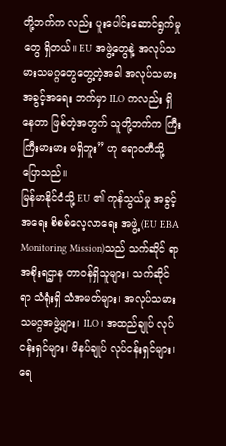တို့ဘက်က လည်း ပူးပေါင်းဆောင်ရွက်မှုတွေ ရှိတယ်။ EU အဖွဲ့တွေနဲ့ အလုပ်သမားသမဂ္ဂတွေတွေ့တဲ့အခါ အလုပ်သမား အခွင့်အရေး ဘက်မှာ ILO ကလည်း ရှိနေတာ ဖြစ်တဲ့အတွက် သူတို့ဘက်က ကြီးကြီးမားမား မရှိဘူး” ဟု ဧရာဝတီသို့ ပြောသည်။
မြန်မာနိုင်ငံသို့ EU ၏ ကုန်သွယ်မှု အခွင့်အရေး စိစစ်လေ့လာရေး အဖွဲ့ (EU EBA Monitoring Mission)သည် သက်ဆိုင် ရာ အစိုးရဌာန တာဝန်ရှိသူများ၊ သက်ဆိုင်ရာ သံရုံးရှိ သံအမတ်များ၊ အလုပ်သမား သမဂ္ဂအဖွဲ့များ၊ ILO၊ အထည်ချုပ် လုပ်ငန်းရှင်များ၊ ဖိနပ်ချုပ် လုပ်ငန်းရှင်များ၊ ရေ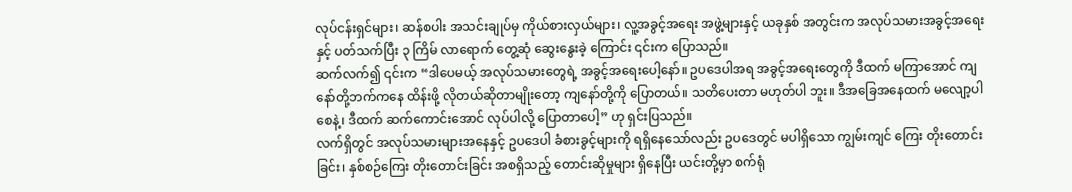လုပ်ငန်းရှင်များ၊ ဆန်စပါး အသင်းချုပ်မှ ကိုယ်စားလှယ်များ၊ လူ့အခွင့်အရေး အဖွဲ့များနှင့် ယခုနှစ် အတွင်းက အလုပ်သမားအခွင့်အရေးနှင့် ပတ်သက်ပြီး ၃ ကြိမ် လာရောက် တွေ့ဆုံ ဆွေးနွေးခဲ့ ကြောင်း ၎င်းက ပြောသည်။
ဆက်လက်၍ ၎င်းက “ဒါပေမယ့် အလုပ်သမားတွေရဲ့ အခွင့်အရေးပေါ့နော်။ ဥပဒေပါအရ အခွင့်အရေးတွေကို ဒီထက် မကြာအောင် ကျနော်တို့ဘက်ကနေ ထိန်းဖို့ လိုတယ်ဆိုတာမျိုးတော့ ကျနော်တို့ကို ပြောတယ်။ သတိပေးတာ မဟုတ်ပါ ဘူး။ ဒီအခြေအနေထက် မလျော့ပါစေနဲ့၊ ဒီထက် ဆက်ကောင်းအောင် လုပ်ပါလို့ ပြောတာပေါ့” ဟု ရှင်းပြသည်။
လက်ရှိတွင် အလုပ်သမားများအနေနှင့် ဥပဒေပါ ခံစားခွင့်များကို ရရှိနေသော်လည်း ဥပဒေတွင် မပါရှိသော ကျွမ်းကျင် ကြေး တိုးတောင်းခြင်း၊ နှစ်စဉ်ကြေး တိုးတောင်းခြင်း အစရှိသည့် တောင်းဆိုမှုများ ရှိနေပြီး ယင်းတို့မှာ စက်ရုံ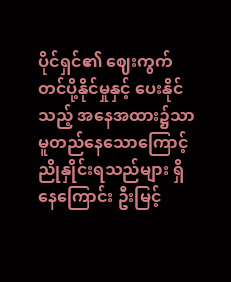ပိုင်ရှင်၏ ဈေးကွက် တင်ပို့နိုင်မှုနှင့် ပေးနိုင်သည့် အနေအထား၌သာ မူတည်နေသောကြောင့် ညိုနှိုင်းရသည်များ ရှိနေကြောင်း ဦးမြင့်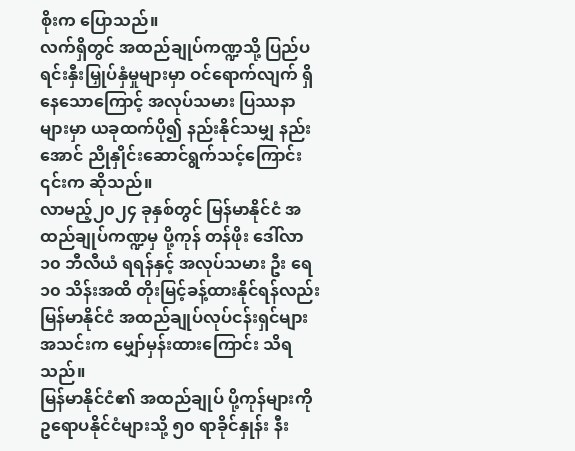စိုးက ပြောသည်။
လက်ရှိတွင် အထည်ချုပ်ကဏ္ဍသို့ ပြည်ပ ရင်းနှီးမြှုပ်နှံမှုများမှာ ဝင်ရောက်လျက် ရှိနေသောကြောင့် အလုပ်သမား ပြဿနာ များမှာ ယခုထက်ပို၍ နည်းနိုင်သမျှ နည်းအောင် ညိုနှိုင်းဆောင်ရွက်သင့်ကြောင်း ၎င်းက ဆိုသည်။
လာမည့်၂၀၂၄ ခုနှစ်တွင် မြန်မာနိုင်ငံ အထည်ချုပ်ကဏ္ဍမှ ပို့ကုန် တန်ဖိုး ဒေါ်လာ ၁၀ ဘီလီယံ ရရန်နှင့် အလုပ်သမား ဦး ရေ ၁၀ သိန်းအထိ တိုးမြင့်ခန့်ထားနိုင်ရန်လည်း မြန်မာနိုင်ငံ အထည်ချုပ်လုပ်ငန်းရှင်များ အသင်းက မျှော်မှန်းထားကြောင်း သိရသည်။
မြန်မာနိုင်ငံ၏ အထည်ချုပ် ပို့ကုန်များကို ဥရောပနိုင်ငံများသို့ ၅၀ ရာခိုင်နှုန်း နီး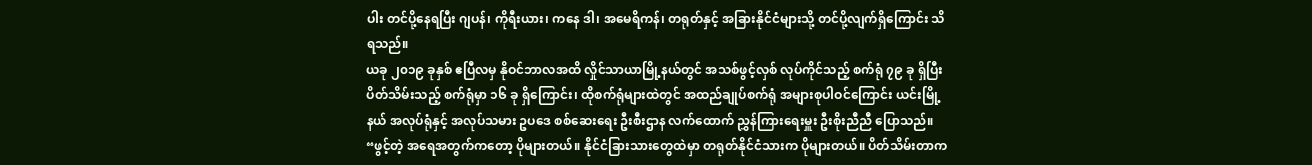ပါး တင်ပို့နေရပြီး ဂျပန်၊ ကိုရီးယား၊ ကနေ ဒါ၊ အမေရိကန်၊ တရုတ်နှင့် အခြားနိုင်ငံများသို့ တင်ပို့လျက်ရှိကြောင်း သိရသည်။
ယခု ၂၀၁၉ ခုနှစ် ဧပြီလမှ နိုဝင်ဘာလအထိ လှိုင်သာယာမြို့နယ်တွင် အသစ်ဖွင့်လှစ် လုပ်ကိုင်သည့် စက်ရုံ ၇၉ ခု ရှိပြီး ပိတ်သိမ်းသည့် စက်ရုံမှာ ၁၆ ခု ရှိကြောင်း၊ ထိုစက်ရုံများထဲတွင် အထည်ချုပ်စက်ရုံ အများစုပါဝင်ကြောင်း ယင်းမြို့နယ် အလုပ်ရုံနှင့် အလုပ်သမား ဥပဒေ စစ်ဆေးရေး ဦးစီးဌာန လက်ထောက် ညွှန်ကြားရေးမှူး ဦးစိုးညီညီ ပြောသည်။
“ဖွင့်တဲ့ အရေအတွက်ကတော့ ပိုများတယ်။ နိုင်ငံခြားသားတွေထဲမှာ တရုတ်နိုင်ငံသားက ပိုများတယ်။ ပိတ်သိမ်းတာက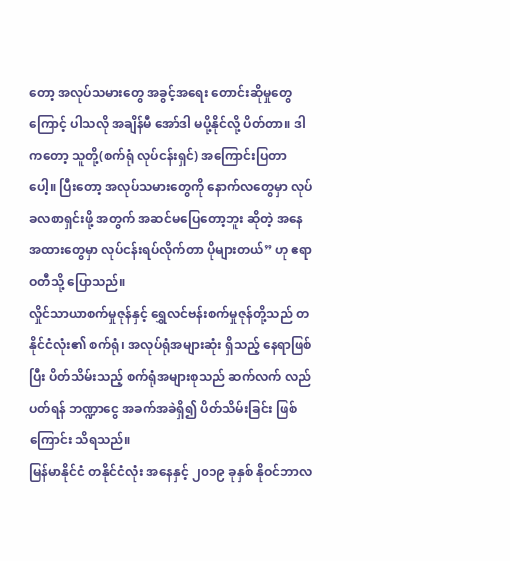တော့ အလုပ်သမားတွေ အခွင့်အရေး တောင်းဆိုမှုတွေကြောင့် ပါသလို အချိန်မီ အော်ဒါ မပို့နိုင်လို့ ပိတ်တာ။ ဒါကတော့ သူတို့(စက်ရုံ လုပ်ငန်းရှင်) အကြောင်းပြတာပေါ့။ ပြီးတော့ အလုပ်သမားတွေကို နောက်လတွေမှာ လုပ်ခလစာရှင်းဖို့ အတွက် အဆင်မပြေတော့ဘူး ဆိုတဲ့ အနေအထားတွေမှာ လုပ်ငန်းရပ်လိုက်တာ ပိုများတယ်” ဟု ဧရာဝတီသို့ ပြောသည်။
လှိုင်သာယာစက်မှုဇုန်နှင့် ရွှေလင်ဗန်းစက်မှုဇုန်တို့သည် တနိုင်ငံလုံး၏ စက်ရုံ၊ အလုပ်ရုံအများဆုံး ရှိသည့် နေရာဖြစ်ပြီး ပိတ်သိမ်းသည့် စက်ရုံအများစုသည် ဆက်လက် လည်ပတ်ရန် ဘဏ္ဍာငွေ အခက်အခဲရှိ၍ ပိတ်သိမ်းခြင်း ဖြစ်ကြောင်း သိရသည်။
မြန်မာနိုင်ငံ တနိုင်ငံလုံး အနေနှင့် ၂၀၁၉ ခုနှစ် နိုဝင်ဘာလ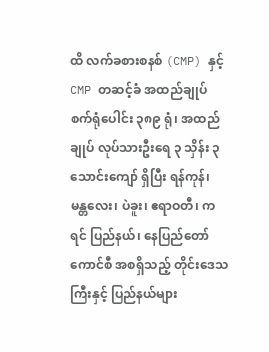ထိ လက်ခစားစနစ် (CMP) နှင့် CMP တဆင့်ခံ အထည်ချုပ် စက်ရုံပေါင်း ၃၈၉ ရုံ၊ အထည်ချုပ် လုပ်သားဦးရေ ၃ သှိန်း ၃ သောင်းကျော် ရှိပြီး ရန်ကုန်၊ မန္တလေး၊ ပဲခူး၊ ဧရာဝတီ၊ ကရင် ပြည်နယ်၊ နေပြည်တော် ကောင်စီ အစရှိသည့် တိုင်းဒေသကြီးနှင့် ပြည်နယ်များ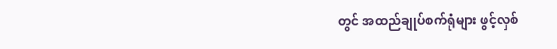တွင် အထည်ချုပ်စက်ရုံများ ဖွင့်လှစ်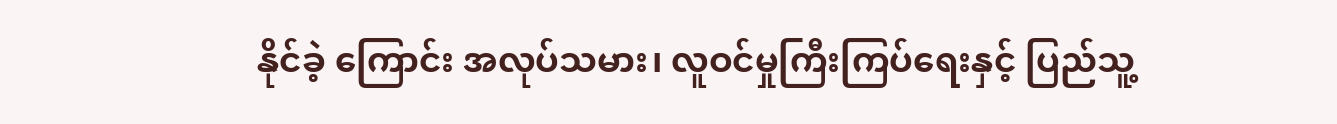နိုင်ခဲ့ ကြောင်း အလုပ်သမား၊ လူဝင်မှုကြီးကြပ်ရေးနှင့် ပြည်သူ့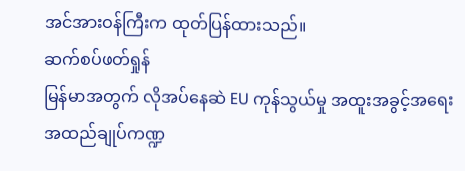အင်အားဝန်ကြီးက ထုတ်ပြန်ထားသည်။
ဆက်စပ်ဖတ်ရှုန်
မြန်မာအတွက် လိုအပ်နေဆဲ EU ကုန်သွယ်မှု အထူးအခွင့်အရေး
အထည်ချုပ်ကဏ္ဍ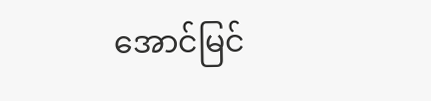အောင်မြင်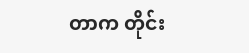တာက တိုင်း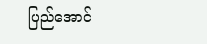ပြည်အောင်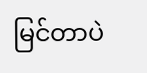မြင်တာပဲ